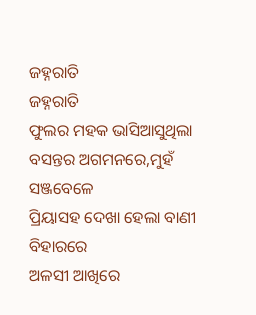ଜହ୍ନରାତି
ଜହ୍ନରାତି
ଫୁଲର ମହକ ଭାସିଆସୁଥିଲା
ବସନ୍ତର ଅଗମନରେ,ମୁହଁ ସଞ୍ଜବେଳେ
ପ୍ରିୟାସହ ଦେଖା ହେଲା ବାଣୀ ବିହାରରେ
ଅଳସୀ ଆଖିରେ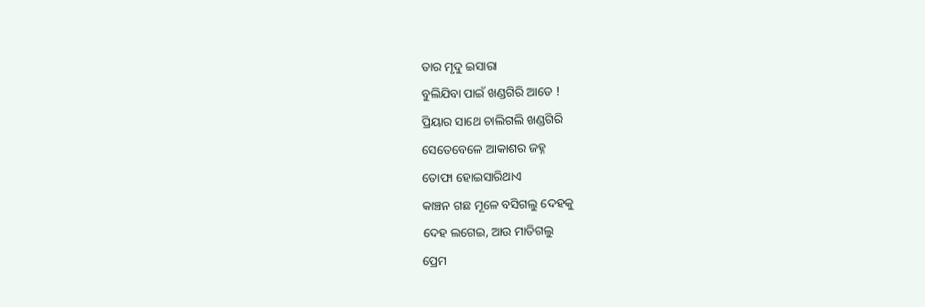ତାର ମୃଦୁ ଇସାରା
ବୁଲିଯିବା ପାଇଁ ଖଣ୍ଡଗିରି ଆଡେ !
ପ୍ରିୟାର ସାଥେ ଚାଲିଗଲି ଖଣ୍ଡଗିରି
ସେତେବେଳେ ଆକାଶର ଜହ୍ନ
ତୋଫା ହୋଇସାରିଥାଏ
କାଞ୍ଚନ ଗଛ ମୂଳେ ବସିଗଲୁ ଦେହକୁ
ଦେହ ଲଗେଇ, ଆଉ ମାତିଗଲୁ
ପ୍ରେମ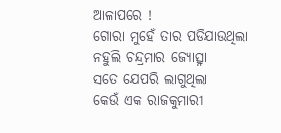ଆଳାପରେ !
ଗୋରା ମୁହେଁ ତାର ପଡିଯାଉଥିଲା
ନହୁଲି ଚନ୍ଦ୍ରମାର ଜ୍ୟୋତ୍ସ୍ନା
ସତେ ଯେପରି ଲାଗୁଥିଲା
କେଉଁ ଏକ ରାଜକୁମାରୀ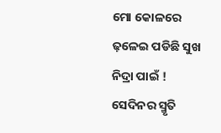ମୋ କୋଳରେ
ଢ଼ଳେଇ ପଡିଛି ସୁଖ ନିଦ୍ରା ପାଇଁ !
ସେଦିନର ସ୍ମୃତି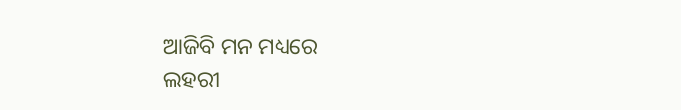ଆଜିବି ମନ ମଧ୍ୟରେ
ଲହରୀ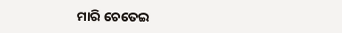ମାରି ଚେତେଇ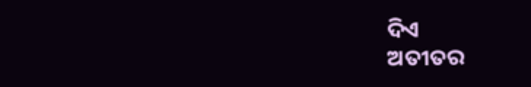ଦିଏ
ଅତୀତର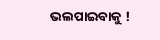ଭଲପାଇବାକୁ !